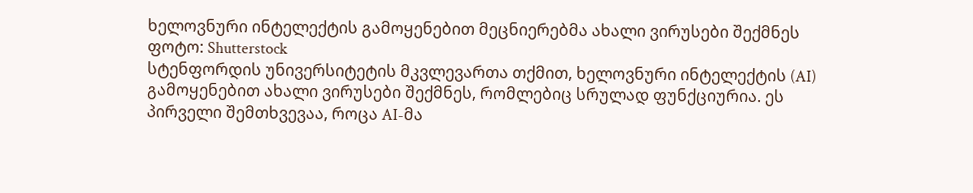ხელოვნური ინტელექტის გამოყენებით მეცნიერებმა ახალი ვირუსები შექმნეს
ფოტო: Shutterstock
სტენფორდის უნივერსიტეტის მკვლევართა თქმით, ხელოვნური ინტელექტის (AI) გამოყენებით ახალი ვირუსები შექმნეს, რომლებიც სრულად ფუნქციურია. ეს პირველი შემთხვევაა, როცა AI-მა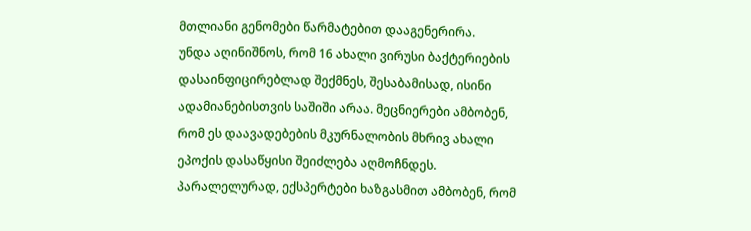მთლიანი გენომები წარმატებით დააგენერირა.
უნდა აღინიშნოს, რომ 16 ახალი ვირუსი ბაქტერიების დასაინფიცირებლად შექმნეს, შესაბამისად, ისინი ადამიანებისთვის საშიში არაა. მეცნიერები ამბობენ, რომ ეს დაავადებების მკურნალობის მხრივ ახალი ეპოქის დასაწყისი შეიძლება აღმოჩნდეს. პარალელურად, ექსპერტები ხაზგასმით ამბობენ, რომ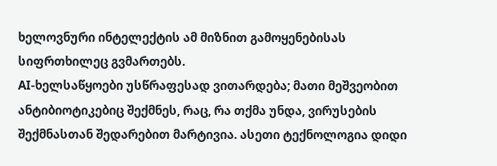ხელოვნური ინტელექტის ამ მიზნით გამოყენებისას სიფრთხილეც გვმართებს.
AI-ხელსაწყოები უსწრაფესად ვითარდება; მათი მეშვეობით ანტიბიოტიკებიც შექმნეს, რაც, რა თქმა უნდა, ვირუსების შექმნასთან შედარებით მარტივია. ასეთი ტექნოლოგია დიდი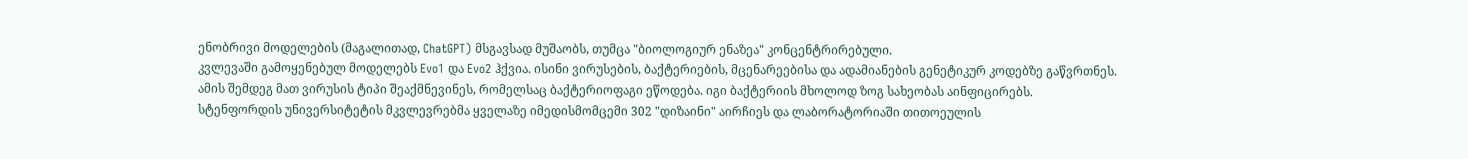ენობრივი მოდელების (მაგალითად, ChatGPT) მსგავსად მუშაობს, თუმცა "ბიოლოგიურ ენაზეა" კონცენტრირებული.
კვლევაში გამოყენებულ მოდელებს Evo1 და Evo2 ჰქვია. ისინი ვირუსების, ბაქტერიების, მცენარეებისა და ადამიანების გენეტიკურ კოდებზე გაწვრთნეს. ამის შემდეგ მათ ვირუსის ტიპი შეაქმნევინეს, რომელსაც ბაქტერიოფაგი ეწოდება. იგი ბაქტერიის მხოლოდ ზოგ სახეობას აინფიცირებს.
სტენფორდის უნივერსიტეტის მკვლევრებმა ყველაზე იმედისმომცემი 302 "დიზაინი" აირჩიეს და ლაბორატორიაში თითოეულის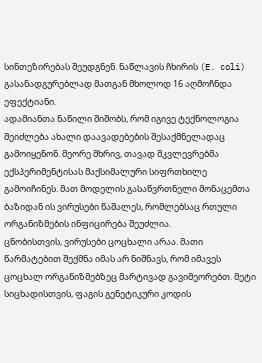სინთეზირებას შეუდგნენ. ნაწლავის ჩხირის (E. coli) გასანადგურებლად მათგან მხოლოდ 16 აღმოჩნდა ეფექტიანი.
ადამიანთა ნაწილი შიშობს, რომ იგივე ტექნოლოგია შეიძლება ახალი დაავადებების შესაქმნელადაც გამოიყენონ. მეორე მხრივ, თავად მკვლევრებმა ექსპერიმენტისას მაქსიმალური სიფრთხილე გამოიჩინეს. მათ მოდელის გასაწვრთნელი მონაცემთა ბაზიდან ის ვირუსები წაშალეს, რომლებსაც რთული ორგანიზმების ინფიცირება შეუძლია.
ცნობისთვის, ვირუსები ცოცხალი არაა. მათი წარმატებით შექმნა იმას არ ნიშნავს, რომ იმავეს ცოცხალ ორგანიზმებზეც მარტივად გავიმეორებთ. მეტი სიცხადისთვის, ფაგის გენეტიკური კოდის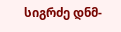სიგრძე დნმ-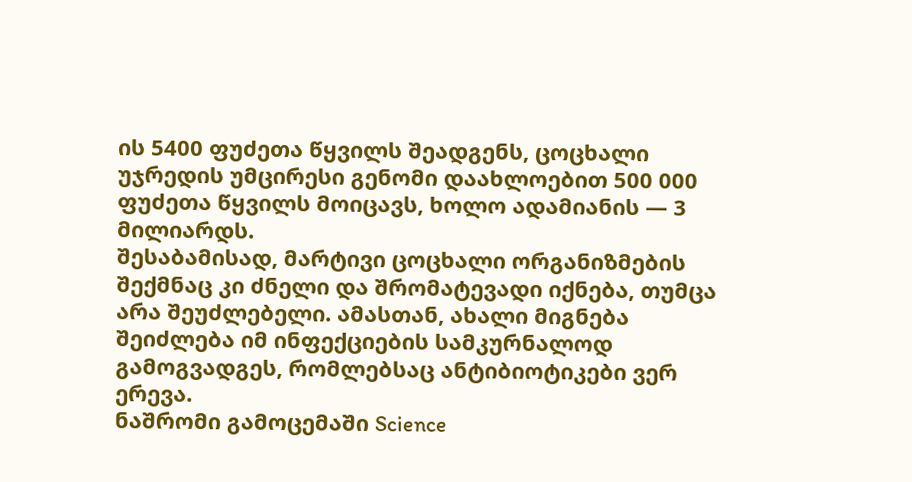ის 5400 ფუძეთა წყვილს შეადგენს, ცოცხალი უჯრედის უმცირესი გენომი დაახლოებით 500 000 ფუძეთა წყვილს მოიცავს, ხოლო ადამიანის — 3 მილიარდს.
შესაბამისად, მარტივი ცოცხალი ორგანიზმების შექმნაც კი ძნელი და შრომატევადი იქნება, თუმცა არა შეუძლებელი. ამასთან, ახალი მიგნება შეიძლება იმ ინფექციების სამკურნალოდ გამოგვადგეს, რომლებსაც ანტიბიოტიკები ვერ ერევა.
ნაშრომი გამოცემაში Science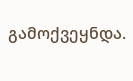გამოქვეყნდა.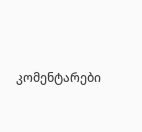კომენტარები